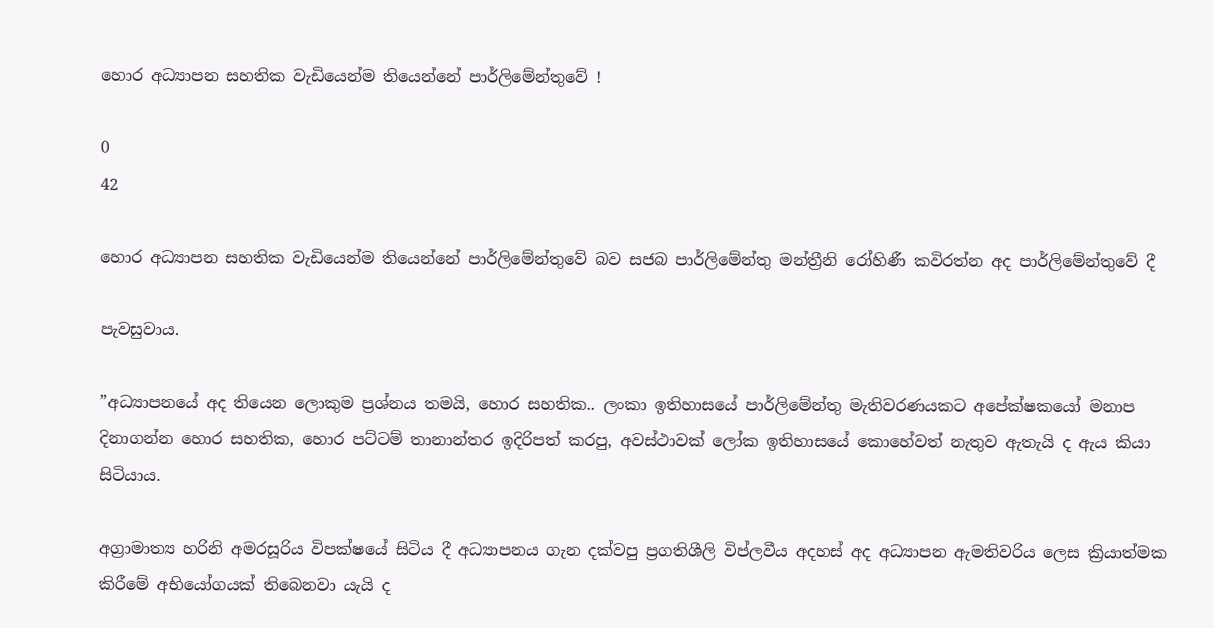හොර අධ්‍යාපන සහතික වැඩියෙන්ම තියෙන්නේ පාර්ලිමේන්තුවේ !

0
42

හොර අධ්‍යාපන සහතික වැඩියෙන්ම තියෙන්නේ පාර්ලිමේන්තුවේ බව සජබ පාර්ලිමේන්තු මන්ත්‍රීනි රෝහිණී කවිරත්න අද පාර්ලිමේන්තුවේ දී

පැවසුවාය.

”අධ්‍යාපනයේ අද තියෙන ලොකුම ප්‍රශ්නය තමයි, හොර සහතික.. ලංකා ඉතිහාසයේ පාර්ලිමේන්තු මැතිවරණයකට අපේක්ෂකයෝ මනාප දිනාගන්න හොර සහතික, හොර පට්ටම් තානාන්තර ඉදිරිපත් කරපු, අවස්ථාවක් ලෝක ඉතිහාසයේ කොහේවත් නැතුව ඇතැයි ද ඇය කියා සිටියාය.

අග්‍රාමාත්‍ය හරිනි අමරසූරිය විපක්ෂයේ සිටිය දී අධ්‍යාපනය ගැන දක්වපු ප්‍රගතිශීලි විප්ලවීය අදහස් අද අධ්‍යාපන ඇමතිවරිය ලෙස ක්‍රියාත්මක කිරීමේ අභියෝගයක් තිබෙනවා යැයි ද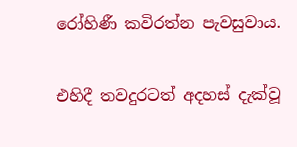රෝහිණී කවිරත්න පැවසුවාය.

එහිදී තවදුරටත් අදහස් දැක්වූ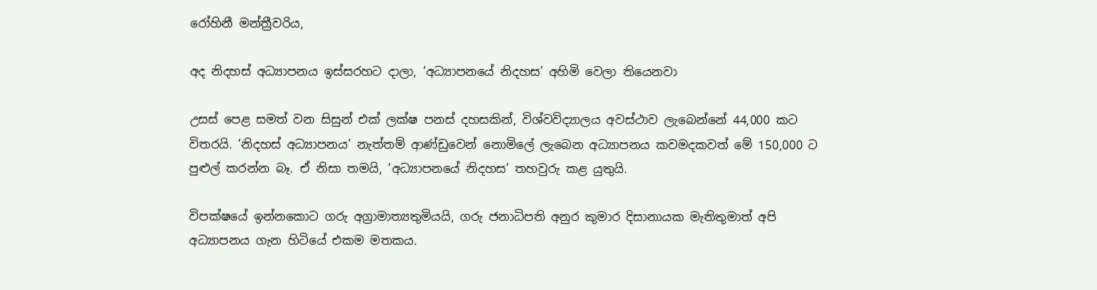රෝහිනී මන්ත්‍රීවරිය,

අද නිදහස් අධ්‍යාපනය ඉස්සරහට දාලා, ‘අධ්‍යාපනයේ නිදහස’ අහිමි වෙලා තියෙනවා

උසස් පෙළ සමත් වන සිසුන් එක් ලක්ෂ පනස් දහසකින්, විශ්වවිද්‍යාලය අවස්ථාව ලැබෙන්නේ 44,000 කට විතරයි. ‘නිදහස් අධ්‍යාපනය’ නැත්තම් ආණ්ඩුවෙන්‍ නොමිලේ ලැබෙන අධ්‍යාපනය කවමදකවත් මේ 150,000 ට පුළුල් කරන්න බෑ. ඒ නිසා තමයි, ‘අධ්‍යාපනයේ නිදහස’ තහවුරු කළ යුතුයි.

විපක්ෂයේ ඉන්නකොට ගරු අග්‍රාමාත්‍යතුමියයි, ගරු ජනාධිපති අනුර කුමාර දිසානායක මැතිතුමාත් අපි අධ්‍යාපනය ගැන හිටියේ එකම මතකය.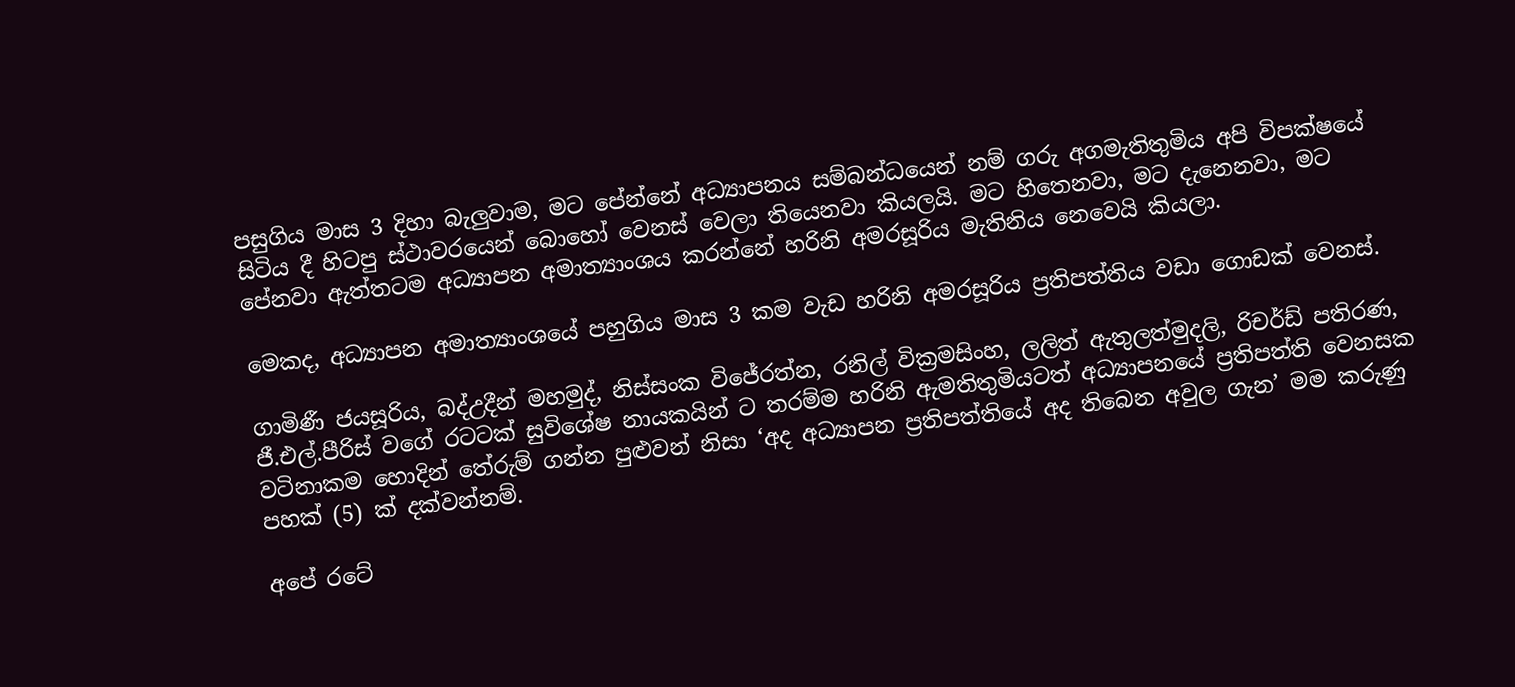පසුගිය මාස 3 දිහා බැලුවාම, මට පේන්නේ අධ්‍යාපනය සම්බන්ධයෙන් නම් ගරු අගමැතිතුමිය අපි විපක්ෂයේ සිටිය දී හිටපු ස්ථාවරයෙන් බොහෝ වෙනස් වෙලා තියෙනවා කියලයි. මට හිතෙනවා, මට දැනෙනවා, මට පේනවා ඇත්තටම අධ්‍යාපන අමාත්‍යාංශය කරන්නේ හරිනි අමරසූරිය මැතිනිය නෙවෙයි කියලා.

මෙකද, අධ්‍යාපන අමාත්‍යාංශයේ පහුගිය මාස 3 කම වැඩ හරිනි අමරසූරිය ප්‍රතිපත්තිය වඩා ගොඩක් වෙනස්.

ගාමිණී ජයසූරිය, බද්උදීන් ‍මහමුද්, නිස්සංක විජේරත්න, රනිල් වික්‍රමසිංහ, ලලිත් ඇතුලත්මුදලි, රිචර්ඩ් පතිරණ, ජී.එල්.පීරිස් වගේ රටටක් සුවිශේෂ නායකයින් ට තරම්ම හරිනි ඇමතිතුමියටත් අධ්‍යාපනයේ ප්‍රතිපත්ති වෙනසක වටිනාකම හොදින් තේරුම් ගන්න පුළුවන් නිසා ‘අද අධ්‍යාපන ප්‍රතිපත්තියේ අද තිබෙන අවුල ගැන’ මම කරුණු පහක් (5) ක් දක්වන්නම්.

අපේ රටේ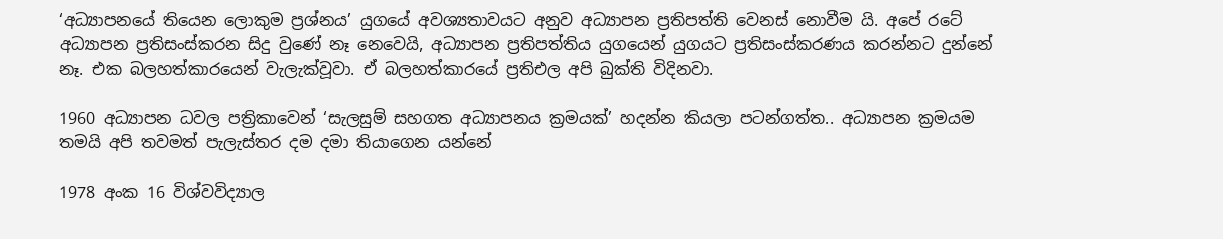‘අධ්‍යාපනයේ තියෙන ලොකුම ප්‍රශ්නය’ යුගයේ අවශ්‍යතාවයට අනුව අධ්‍යාපන ප්‍රතිපත්ති වෙනස් නොවීම යි. අපේ රටේ අධ්‍යාපන ප්‍රතිසංස්කරන සිදු වුණේ නෑ නෙවෙයි, අධ්‍යාපන ප්‍රතිපත්තිය යුගයෙන් යුගයට ප්‍රතිසංස්කරණය කරන්නට දුන්නේ නෑ. එක බලහත්කාරයෙන් වැලැක්වූවා. ඒ බලහත්කාරයේ ප්‍රතිඑල අපි බුක්ති විදිනවා.

1960 අධ්‍යාපන ධවල පත්‍රිකාවෙන් ‘සැලසුම් සහගත අධ්‍යාපනය ක්‍රමයක්’ හදන්න කියලා පටන්ගත්ත.. අධ්‍යාපන ක්‍රමයම තමයි අපි තවමත් පැලැස්තර දම දමා තියාගෙන යන්නේ

1978 අංක 16 විශ්වවිද්‍යාල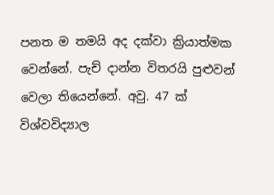පනත ම තමයි අද දක්වා ක්‍රියාත්මක වෙන්නේ. පැච් දාන්න විතරයි පුළුවන් වෙලා තියෙන්නේ. අවු. 47 ක් විශ්වවිද්‍යාල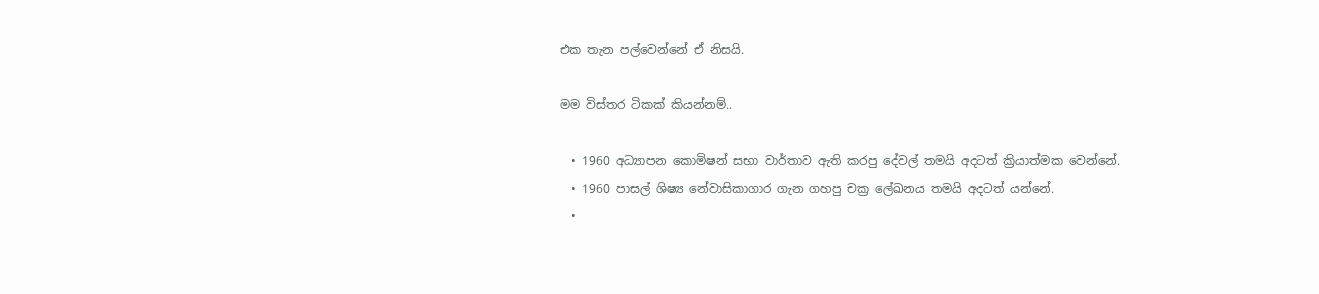එක තැන පල්වෙන්නේ ඒ නිසයි.

මම විස්තර ටිකක් කියන්නම්..

  • 1960 අධ්‍යාපන කොමිෂන් සභා වාර්තාව ඇති කරපු දේවල් තමයි අදටත් ක්‍රියාත්මක වෙන්නේ.
  • 1960 පාසල් ශිෂ්‍ය නේවාසිකාගාර ගැන ගහපු චක්‍ර ලේඛනය තමයි අදටත් යන්නේ.
  •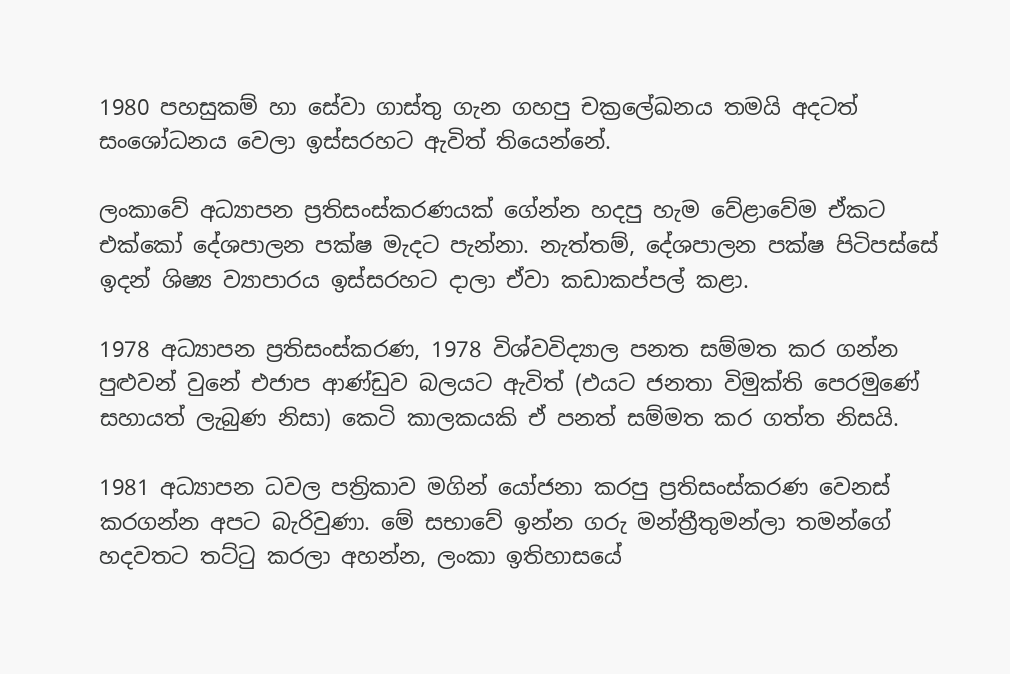1980 පහසුකම් හා සේවා ගාස්තු ගැන ගහපු චක්‍රලේඛනය තමයි අදටත් සංශෝධනය වෙලා ඉස්සරහට ඇවිත් තියෙන්නේ.

ලංකාවේ අධ්‍යාපන ප්‍රතිසංස්කරණයක් ගේන්න හදපු හැම වේළාවේම ඒකට එක්කෝ දේශපාලන පක්ෂ මැදට පැන්නා. නැත්තම්, දේශපාලන පක්ෂ පිටිපස්සේ ඉදන් ශිෂ්‍ය ව්‍යාපාරය ඉස්සරහට දාලා ඒවා කඩාකප්පල් කළා.

1978 අධ්‍යාපන ප්‍රතිසංස්කරණ, 1978 විශ්වවිද්‍යාල පනත සම්මත කර ගන්න පුළුවන් වුනේ එජාප ආණ්ඩුව බලයට ඇවිත් (එයට ජනතා විමුක්ති පෙරමුණේ සහායත් ලැබුණ නිසා) කෙටි කාලකයකි ඒ පනත් සම්මත කර ගත්ත නිසයි.

1981 අධ්‍යාපන ධවල පත්‍රිකාව මගින් යෝජනා කරපු ප්‍රතිසංස්කරණ වෙනස් කරගන්න අපට බැරිවුණා. මේ සභාවේ ඉන්න ගරු මන්ත්‍රීතුමන්ලා තමන්ගේ හදවතට තට්ටු කරලා අහන්න, ලංකා ඉතිහාසයේ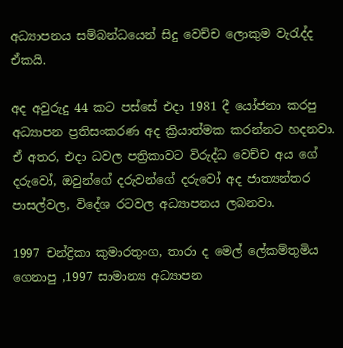අධ්‍යාපනය සම්බන්ධයෙන් සිදු වෙච්ච ලොකුම වැරැද්ද ඒකයි.

අද අවුරුදු 44 කට පස්සේ එදා 1981 දී යෝජනා කරපු අධ්‍යාපන ප්‍රතිසංකරණ අද ක්‍රියාත්මක කරන්නට හදනවා. ඒ අතර, එදා ධවල පත්‍රිකාවට විරුද්ධ වෙච්ච අය ගේ දරුවෝ, ඔවුන්ගේ දරුවන්ගේ දරුවෝ අද ජාත්‍යන්තර පාසල්වල, විදේශ රටවල අධ්‍යාපනය ලබනවා.

1997 චන්ද්‍රිකා කුමාරතුංග, තාරා ද මෙල් ලේකම්තුමිය ගෙනාපු ,1997 සාමාන්‍ය අධ්‍යාපන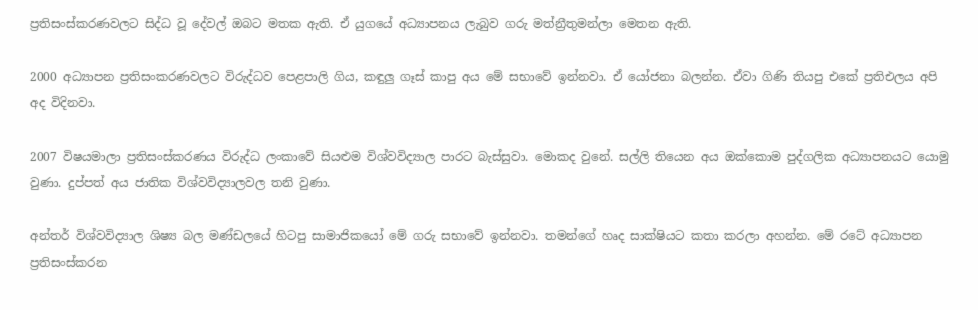ප්‍රතිසංස්කරණවලට සිද්ධ වූ දේවල් ඔබට මතක ඇති. ඒ යුගයේ අධ්‍යාපනය ලැබුව ගරු මත්න්‍රීතුමන්ලා මෙතන ඇති.

2000 අධ්‍යාපන ප්‍රතිසංකරණවලට විරුද්ධව පෙළපාලි ගිය, කඳුලු ගෑස් කාපු අය මේ සභාවේ ඉන්නවා. ඒ යෝජනා බලන්න. ඒවා ගිණි තියපු එකේ ප්‍රතිඑලය අපි අද විදිනවා.

2007 විෂයමාලා ප්‍රතිසංස්කරණය විරුද්ධ ලංකාවේ සියළුම විශ්වවිද්‍යාල පාරට බැස්සුවා. මොකද වුනේ. සල්ලි තියෙන අය ඔක්කොම පුද්ගලික අධ්‍යාපනයට යොමු වුණා. දුප්පත් අය ජාතික විශ්වවිද්‍යාලවල තනි වුණා.

අන්තර් විශ්වවිද්‍යාල ශිෂ්‍ය බල මණ්ඩලයේ හිටපු සාමාජිකයෝ මේ ගරු සභාවේ ඉන්නවා. තමන්ගේ හෘද සාක්ෂියට කතා කරලා අහන්න. මේ රටේ අධ්‍යාපන ප්‍රතිසංස්කරන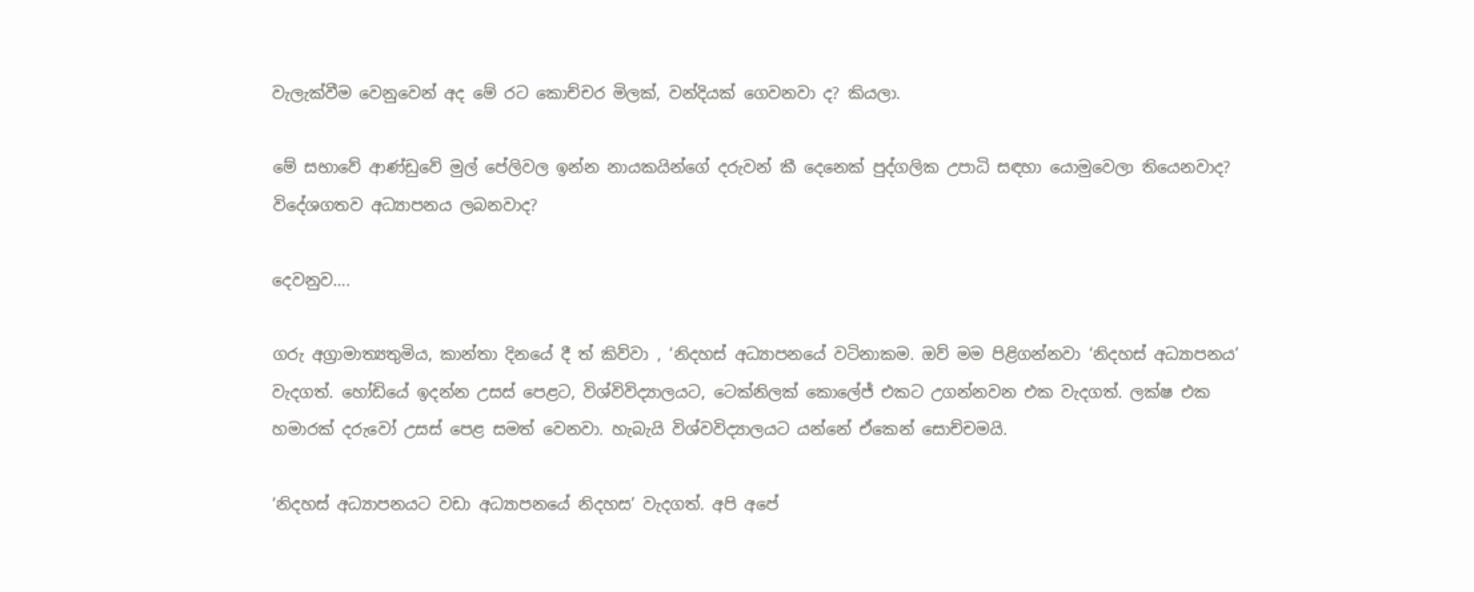වැලැක්වීම වෙනුවෙන් අද මේ රට කොච්චර මිලක්, වන්දියක් ගෙවනවා ද? කියලා.

මේ සභාවේ ආණ්ඩුවේ මුල් පේලිවල ඉන්න නායකයින්ගේ දරුවන් කී දෙනෙක් පුද්ගලික උපාධි සඳහා යොමුවෙලා තියෙනවාද? විදේශගතව අධ්‍යාපනය ලබනවාද?

දෙවනුව….

ගරු අග්‍රාමාත්‍යතුමිය, කාන්තා දිනයේ දී ත් කිව්වා , ‘නිදහස් අධ්‍යාපනයේ වටිනාකම. ඔව් මම පිළිගන්නවා ‘නිදහස් අධ්‍යාපනය’ වැදගත්. හෝඩියේ ඉදන්න උසස් පෙළට, විශ්විවිද්‍යාලයට, ටෙක්නිලක් කොලේජ් එකට උගන්නවන එක වැදගත්. ලක්ෂ එක හමාරක් දරුවෝ උසස් පෙළ සමත් වෙනවා. හැබැයි විශ්වවිද්‍යාලයට යන්නේ ඒකෙන් සොච්චමයි.

‘නිදහස් අධ්‍යාපනයට වඩා අධ්‍යාපනයේ නිදහස’ වැදගත්. අපි අපේ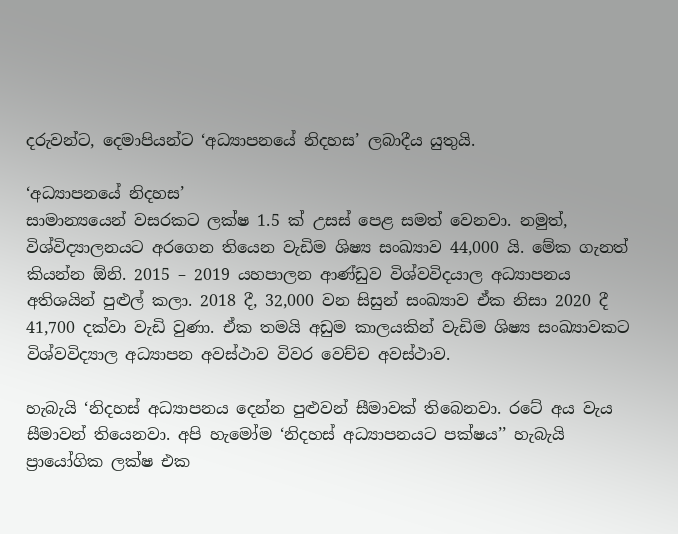දරුවන්ට, දෙමාපියන්ට ‘අධ්‍යාපනයේ නිදහස’ ලබාදීය යුතුයි.

‘අධ්‍යාපනයේ නිදහස’
සාමාන්‍යයෙන් වසරකට ලක්ෂ 1.5 ක් උසස් පෙළ සමත් වෙනවා. නමුත්, විශ්විද්‍යාලනයට අරගෙන තියෙන වැඩිම ශිෂ්‍ය සංඛ්‍යාව 44,000 යි. මේක ගැනත් කියන්න ඕනි. 2015 – 2019 යහපාලන ආණ්ඩුව විශ්වවිදයාල අධ්‍යාපනය අතිශයින් පුළුල් කලා. 2018 දී, 32,000 වන සිසුන් සංඛ්‍යාව ඒක නිසා 2020 දී 41,700 දක්වා වැඩි වුණා. ඒක තමයි අඩුම කාලයකින් වැඩිම ශිෂ්‍ය සංඛ්‍යාවකට විශ්වවිද්‍යාල අධ්‍යාපන අවස්ථාව විවර වෙච්ච අවස්ථාව.

හැබැයි ‘නිදහස් අධ්‍යාපනය දෙන්න පුළුවන් සීමාවක් තිබෙනවා. රටේ අය වැය සීමාවන් තියෙනවා. අපි හැමෝම ‘නිදහස් අධ්‍යාපනයට පක්ෂය’’ හැබැයි ප්‍රායෝගික ලක්ෂ එක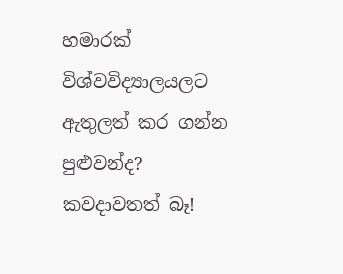හමාරක් විශ්වවිද්‍යාලයලට ඇතුලත් කර ගන්න පුළුවන්ද? කවදාවතත් බෑ!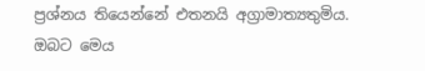ප්‍රශ්නය තියෙන්නේ එතනයි අග්‍රාමාත්‍යතුමිය. ඔබට මෙය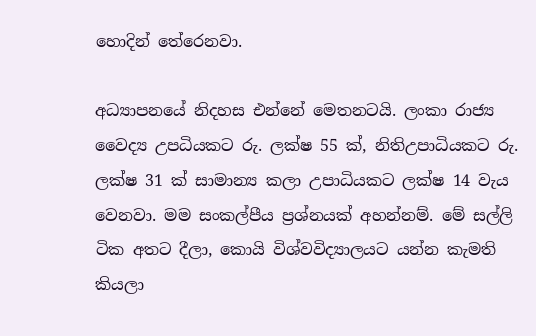හොදින් තේරෙනවා.

අධ්‍යාපනයේ නිදහස එන්නේ මෙතනටයි. ලංකා රාජ්‍ය වෛද්‍ය උපධියකට රු. ලක්ෂ 55 ක්, නිතිඋපාධියකට රු. ලක්ෂ 31 ක් සාමාන්‍ය කලා උපාධියකට ලක්ෂ 14 වැය වෙනවා. මම සංකල්පීය ප්‍රශ්නයක් අහන්නම්. මේ සල්ලි ටික අතට දීලා, කොයි විශ්වවිද්‍යාලයට යන්න කැමති කියලා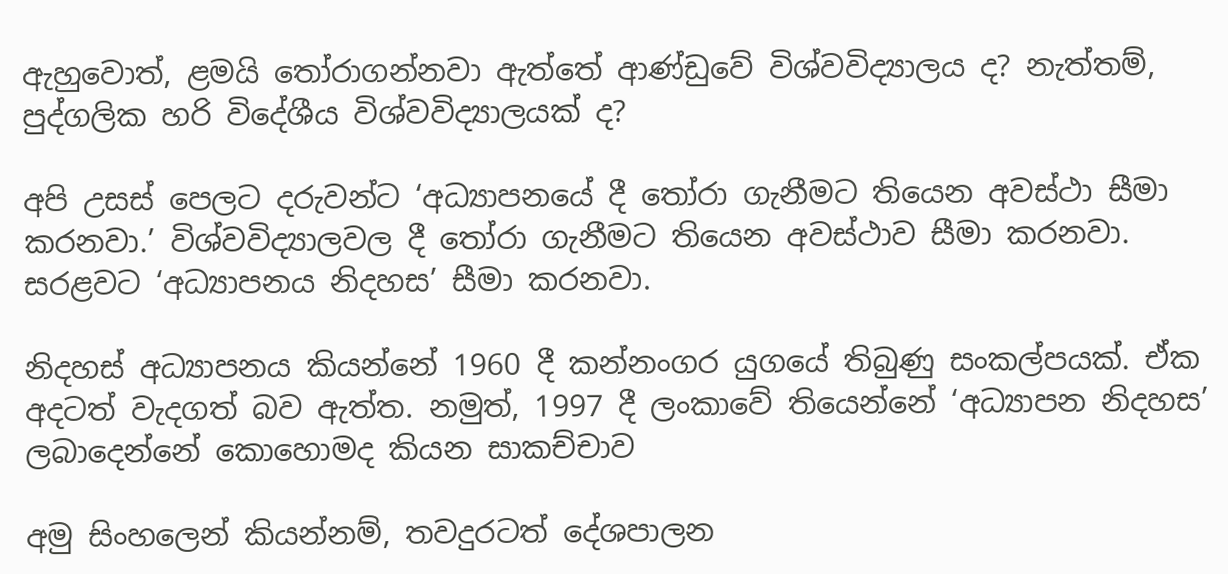ඇහුවොත්, ළමයි තෝරාගන්නවා ඇත්තේ ආණ්ඩුවේ විශ්වවිද්‍යාලය ද? නැත්තම්, පුද්ගලික හරි විදේශීය විශ්වවිද්‍යාලයක් ද?

අපි උසස් පෙලට දරුවන්ට ‘අධ්‍යාපනයේ දී තෝරා ගැනීමට තියෙන අවස්ථා සීමා කරනවා.’ විශ්වවිද්‍යාලවල දී තෝරා ගැනීමට තියෙන අවස්ථාව සීමා කරනවා. සරළවට ‘අධ්‍යාපනය නිදහස’ සීමා කරනවා.

නිදහස් අධ්‍යාපනය කියන්නේ 1960 දී කන්නංගර යුගයේ තිබුණු සංකල්පයක්. ඒක අදටත් වැදගත් බව ඇත්ත. නමුත්, 1997 දී ලංකාවේ තියෙන්නේ ‘අධ්‍යාපන නිදහස’ ලබාදෙන්නේ කොහොමද කියන සාකච්චාව

අමු සිංහලෙන් කියන්නම්, තවදුරටත් දේශපාලන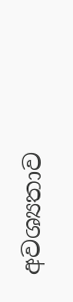අවශ්‍යතාව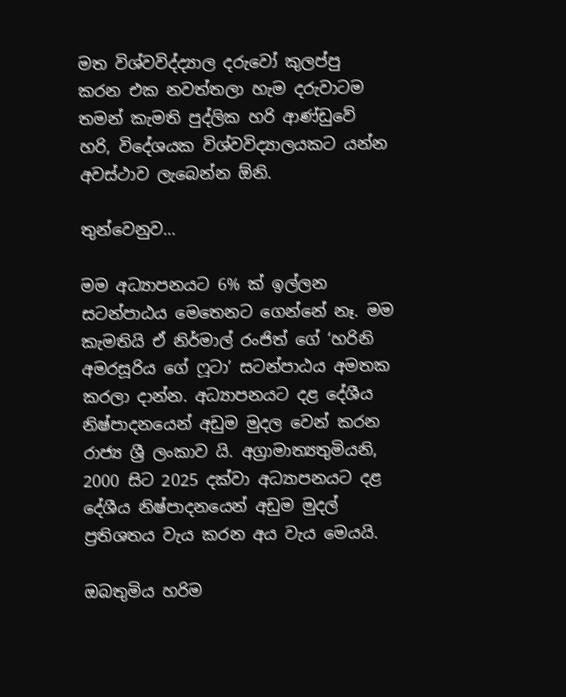මත විශ්වවිද්ද්‍යාල දරුවෝ කුලප්පු කරන එක නවත්තලා හැම දරුවාටම තමන් කැමති පුද්ලික හරි ආණ්ඩුවේ හරි, විදේශයක විශ්වවිද්‍යාලයකට යන්න අවස්ථාව ලැබෙන්න ඕනි.

තුන්වෙනුව…

මම අධ්‍යාපනයට 6% ක් ඉල්ලන සටන්පාඨය මෙතෙනට ගෙන්නේ නෑ. මම කැමතියි ඒ නිර්මාල් රංජිත් ගේ ‘හරිනි අමරසූරිය ගේ ෆූටා’ සටන්පාඨය අමතක කරලා දාන්න. අධ්‍යාපනයට දළ දේශීය නිෂ්පාදනයෙන් අඩුම මුදල වෙන් කරන රාජ්‍ය ශ්‍රී ලංකාව යි. අග්‍රාමාත්‍යතුමියනි, 2000 සිට 2025 දක්වා අධ්‍යාපනයට දළ දේශීය නිෂ්පාදනයෙන් අඩුම මුදල් ප්‍රතිශතය වැය කරන අය වැය මෙයයි.

ඔබතුමිය හරිම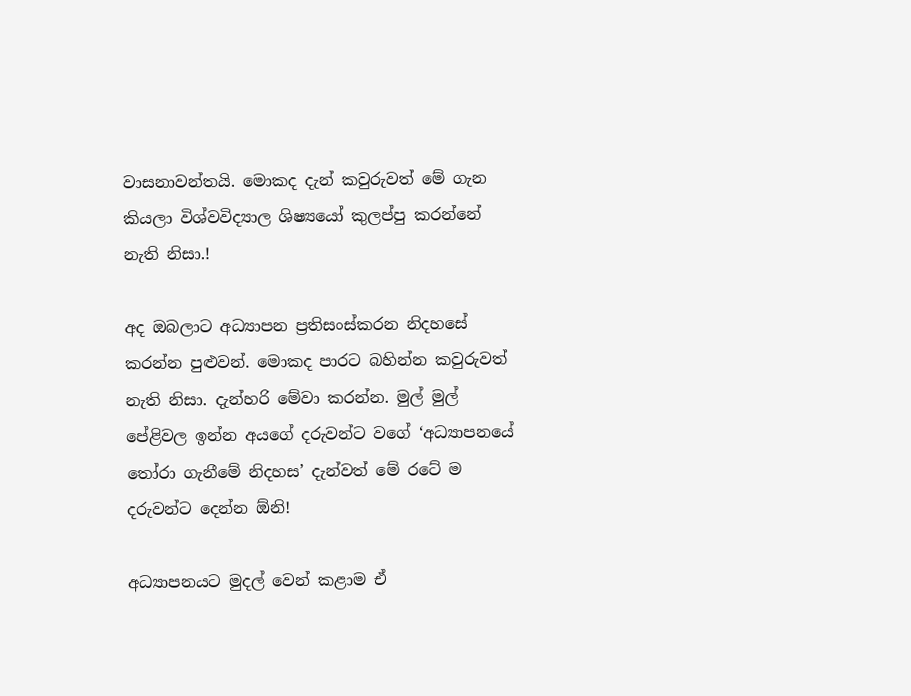වාසනාවන්තයි. මොකද දැන් කවුරුවත් මේ ගැන කියලා විශ්වවිද්‍යාල ශිෂ්‍යයෝ කුලප්පු කරන්නේ නැති නිසා.!

අද ඔබලාට අධ්‍යාපන ප්‍රතිසංස්කරන නිදහසේ කරන්න ‍පුළුවන්. මොකද පාරට බහින්න කවුරුවත් නැති නිසා. දැන්හරි මේවා කරන්න. මුල් මුල් පේළිවල ඉන්න අයගේ දරුවන්ට වගේ ‘අධ්‍යාපනයේ තෝරා ගැනීමේ නිදහස’ දැන්වත් මේ රටේ ම දරුවන්ට දෙන්න ඕනි!

අධ්‍යාපනයට මුදල් වෙන් කළාම ඒ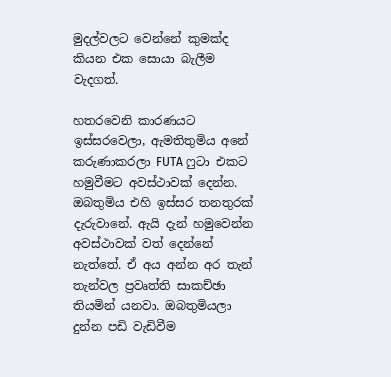මුදල්වලට වෙන්නේ කුමක්ද කියන එක සොයා බැලීම වැදගත්.

හතරවෙනි කාරණයට ඉස්සරවෙලා, ඇමතිතුමිය අනේ කරුණාකරලා FUTA ෆුටා එකට හමුවීමට අවස්ථාවක් දෙන්න. ඔබතුමිය එහි ඉස්සර තනතුරක් දැරුවානේ. ඇයි දැන් හමුවෙන්න අවස්ථාවක් වත් දෙන්නේ නැත්තේ. ඒ අය අන්න අර තැන් තැන්වල ප්‍රවෘත්ති සාකච්ඡා තියමින් යනවා. ඔබතුමියලා දුන්න පඩි වැඩිවීම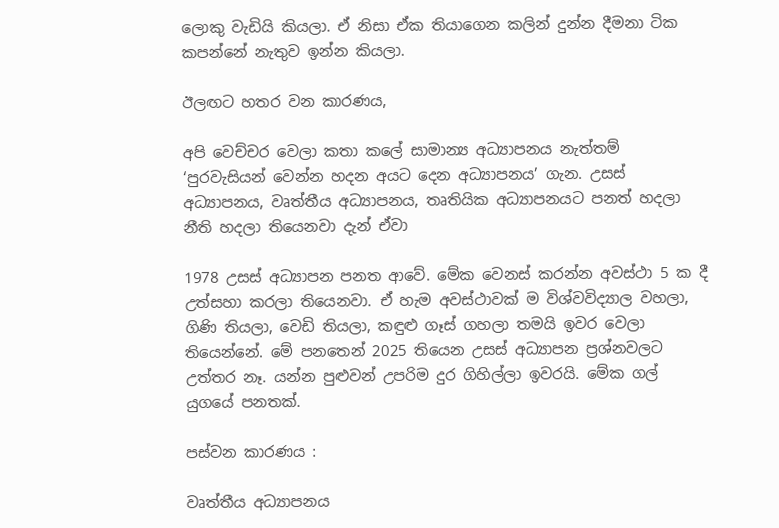ලොකු වැඩියි කියලා. ඒ නිසා ඒක තියාගෙන කලින් දුන්න දීමනා ටික කපන්නේ නැතුව ඉන්න කියලා.

ඊලඟට හතර වන කාරණය,

අපි වෙච්චර වෙලා කතා කලේ සාමාන්‍ය අධ්‍යාපනය නැත්තම් ‘පුරවැසියන් වෙන්න හදන අයට දෙන අධ්‍යාපනය’ ගැන. උසස් අධ්‍යාපනය, වෘත්තීය අධ්‍යාපනය, තෘතියික අධ්‍යාපනයට පනත් හදලා නීති හදලා තියෙනවා දැන් ඒවා

1978 උසස් අධ්‍යාපන පනත ආවේ. මේක වෙනස් කරන්න අවස්ථා 5 ක දී උත්සහා කරලා තියෙනවා. ඒ හැම අවස්ථාවක් ම විශ්වවිද්‍යාල වහලා, ගිණි තියලා, වෙඩි තියලා, කඳුළු ගෑස් ගහලා තමයි ඉවර වෙලා තියෙන්නේ. මේ පනතෙන් 2025 තියෙන උසස් අධ්‍යාපන ප්‍රශ්නවලට උත්තර නෑ. යන්න පුළුවන් උපරිම දුර ගිහිල්ලා ඉවරයි. මේක ගල් යුගයේ පනතක්.

පස්වන කාරණය :

වෘත්තීය අධ්‍යාපනය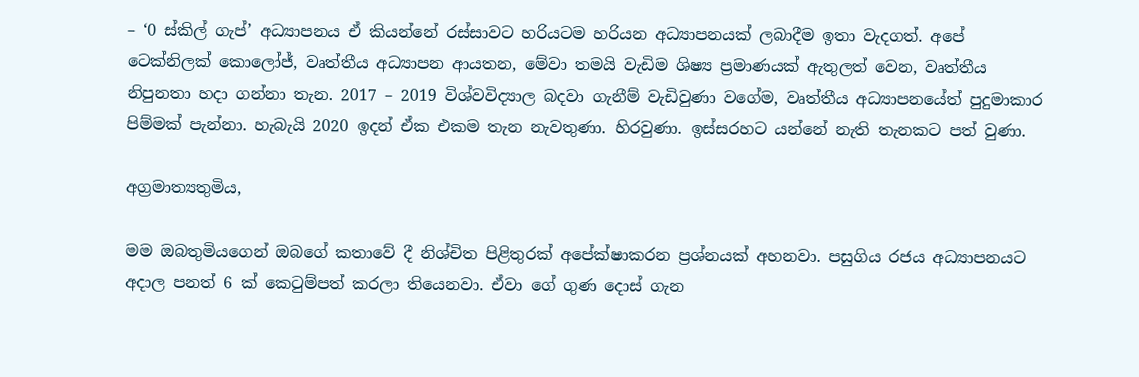– ‘0 ස්කිල් ගැප්’ අධ්‍යාපනය ඒ කියන්නේ රස්සාවට හරියටම හරියන අධ්‍යාපනයක් ලබාදීම ඉතා වැදගත්. අපේ ටෙක්නිලක් කොලෝජ්, වෘත්තීය අධ්‍යාපන ආයතන, මේවා තමයි වැඩිම ශිෂ්‍ය ප්‍රමාණයක් ඇතුලත් වෙන, වෘත්තීය නිපුනතා හදා ගන්නා තැන. 2017 – 2019 විශ්වවිද්‍යාල බදවා ගැනීම් වැඩිවුණා වගේම, වෘත්තීය අධ්‍යාපනයේත් පුදුමාකාර පිම්මක් පැන්නා. හැබැයි 2020 ඉදන් ඒක එකම තැන නැවතුණා. හිරවුණා. ඉස්සරහට යන්නේ නැති තැනකට පත් වුණා.

අග්‍රමාත්‍යතුමිය,

මම ඔබතුමියගෙන් ඔබගේ කතාවේ දී නිශ්චිත පිළිතුරක් අපේක්ෂාකරන ප්‍රශ්නයක් අහනවා. පසුගිය රජය අධ්‍යාපනයට අදාල පනත් 6 ක් කෙටුම්පත් කරලා තියෙනවා. ඒවා ගේ ගුණ දොස් ගැන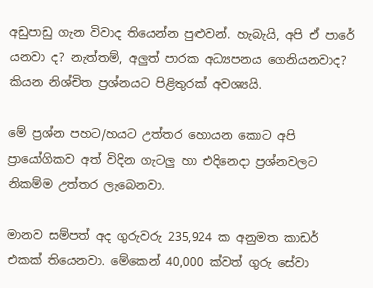අඩුපාඩු ගැන විවාද තියෙන්න පුළුවන්. හැබැයි, අපි ඒ පාරේ යනවා ද? නැත්තම්, අලුත් පාරක අධ්‍යපනය ගෙනියනවාද? කියන නිශ්චිත ප්‍රශ්නයට පිළිතුරක් අවශ්‍යයි.

මේ ප්‍රශ්න පහට/හයට උත්තර හොයන කොට අපි ප්‍රායෝගිකව අත් විදින ගැටලු හා එදිනෙදා ප්‍රශ්නවලට නිකම්ම උත්තර ලැබෙනවා.

මානව සම්පත් අද ගුරුවරු 235,924 ක අනුමත කාඩර් එකක් තියෙනවා. මේකෙන් 40,000 ක්වත් ගුරු සේවා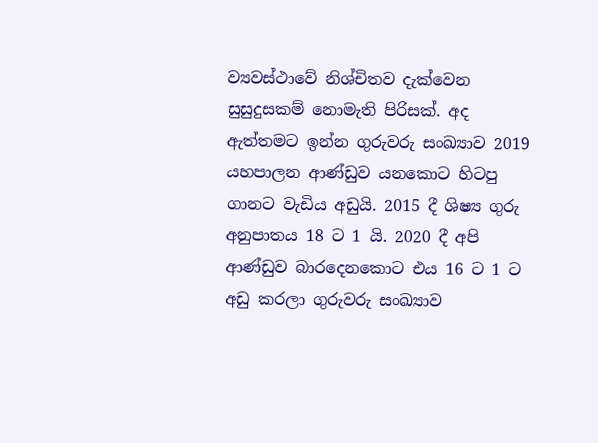ව්‍යවස්ථාවේ නිශ්චිතව දැක්වෙන සුසුදුසකම් නොමැති පිරිසක්. අද ඇත්තමට ඉන්න ගුරුවරු සංඛ්‍යාව 2019 යහපාලන ආණ්ඩුව යනකොට හිටපු ගානට වැඩිය අඩුයි. 2015 දී ශිෂ්‍ය ගුරු අනුපාතය 18 ට 1 යි. 2020 දී අපි ආණ්ඩුව බාරදෙනකොට එය 16 ට 1 ට අඩු කරලා ගුරුවරු සංඛ්‍යාව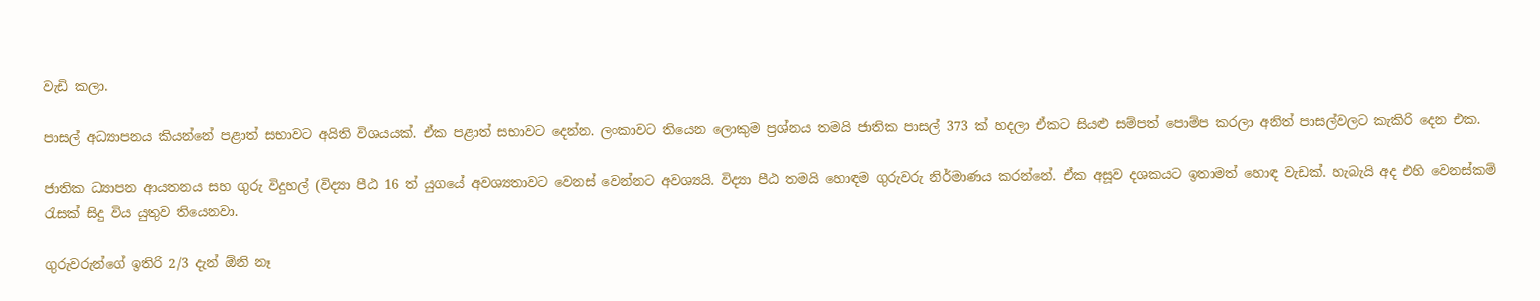වැඩි කලා.

පාසල් අධ්‍යාපනය කියන්නේ පළාත් සභාවට අයිති විශයයක්. ඒක පළාත් සභාවට දෙන්න. ලංකාවට තියෙන ලොකුම ප්‍රශ්නය තමයි ජාතික පාසල් 373 ක් හදලා ඒකට සියළු සම්පත් පොම්ප කරලා අනිත් පාසල්වලට කැකිරි දෙන එක.

ජාතික ධ්‍යාපන ආයතනය සහ ගුරු විදුහල් (විද්‍යා පීඨ 16 ත් යුගයේ අවශ්‍යතාවට වෙනස් වෙන්නට අවශ්‍යයි. විද්‍යා පීඨ තමයි හොඳම ගුරුවරු නිර්මාණය කරන්නේ. ඒක අසූව දශකයට ඉතාමත් හොඳ වැඩක්. හැබැයි අද එහි වෙනස්කම් රැසක් සිදු විය යුතුව තියෙනවා.

ගුරුවරුන්ගේ ඉතිරි 2/3 දැන් ඕනි නෑ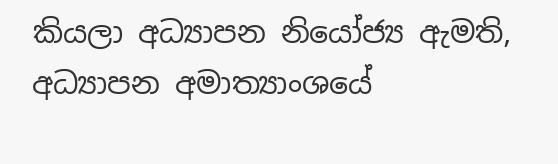කියලා අධ්‍යාපන නියෝජ්‍ය ඇමති, අධ්‍යාපන අමාත්‍යාංශයේ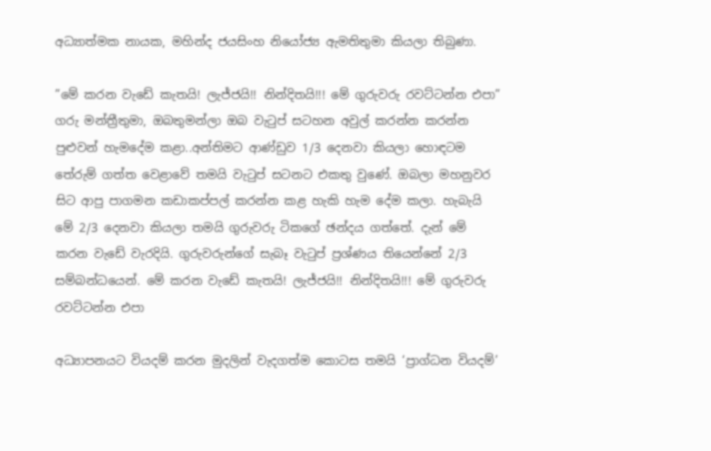අධ්‍යාත්මක නායක, මහින්ද ජයසිංහ නියෝජ්‍ය ඇමතිතුමා කියලා තිබුණා.

”මේ කරන වැඩේ කැතයි! ලැජ්ජයි!! නින්දිතයි!!! මේ ගුරුවරු රවට්ටන්න එපා”
ගරු මන්ත්‍රීතුමා, ඔබතුමන්ලා ඔබ වැටුප් සටහන අවුල් කරන්න කරන්න පුළුවන් හැමදේම කළා..අන්තිමට ආණ්ඩුව 1/3 දෙනවා කියලා හොඳටම තේරුම් ගත්ත වෙළාවේ තමයි වැටුප් සටනට එකතු වුණේ. ඔබලා මහනුවර සිට ආපු පාගමන කඩාකප්පල් කරන්න කළ හැකි හැම දේම කලා. හැබැයි මේ 2/3 දෙනවා කියලා තමයි ගුරුවරු ටිකගේ ඡන්දය ගත්තේ. දැන්‍ මේ කරන වැඩේ වැරදියි. ගුරුවරුන්ගේ සැබෑ වැටුප් ප්‍රශ්ණය තියෙන්නේ 2/3 සම්බන්ධයෙන්. මේ කරන වැඩේ කැතයි! ලැජ්ජයි!! නින්දිතයි!!! මේ ගුරුවරු රවට්ටන්න එපා

අධ්‍යාපනයට වියදම් කරන මුදලින් වැදගත්ම කොටස තමයි ‘ප්‍රාග්ධන වියදම්’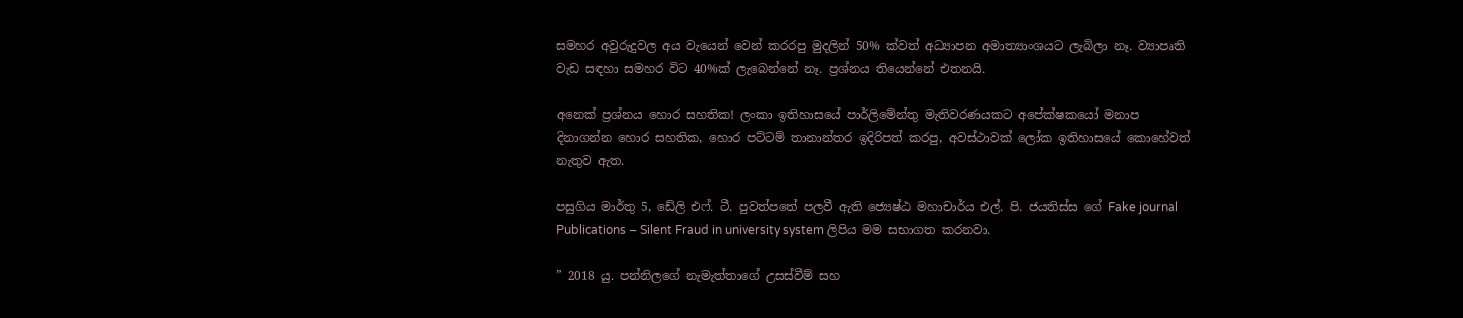සමහර අවුරුදුවල අය වැයෙන් වෙන් කරරපු මුදලින් 50% ක්වත් අධ්‍යාපන අමාත්‍යාංශයට ලැබිලා නෑ. ව්‍යාපෘති වැඩ සඳහා සමහර විට 40%ක් ලැබෙන්නේ නෑ. ප්‍රශ්නය තියෙන්නේ එතනයි.

අනෙක් ප්‍රශ්නය හොර සහතික! ලංකා ඉතිහාසයේ පාර්ලිමේන්තු මැතිවරණයකට අපේක්ෂකයෝ මනාප දිනාගන්න හොර සහතික, හොර පට්ටම් තානාන්තර ඉදිරිපත් කරපු, අවස්ථාවක් ලෝක ඉතිහාසයේ කොහේවත් නැතුව ඇත.

පසුගිය මාර්තු 5, ඩේලි එ‍ෆ්. ටී. පුවත්පතේ පලවී ඇති ජ්‍යෙෂ්ඨ මහාචාර්ය එල්. පි. ජයතිස්ස ගේ Fake journal Publications – Silent Fraud in university system ලිපිය මම සභාගත කරනවා.

” 2018 යු. පන්නිලගේ නැමැත්තාගේ උසස්වීම් සහ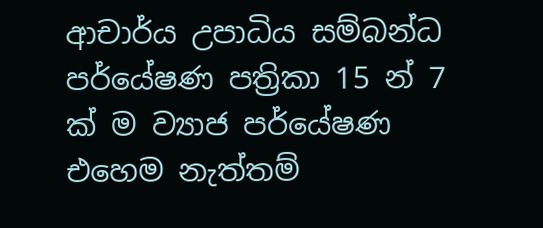ආචාර්ය උපාධිය සම්බන්ධ පර්යේෂණ පත්‍රිකා 15 න් 7 ක් ම ව්‍යාජ පර්යේෂණ එහෙම නැත්තම්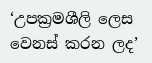‘උපක්‍රමශීලි ලෙස වෙනස් කරන ලද’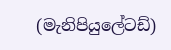(මැනිපියුලේටඩ්)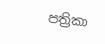පත්‍රිකා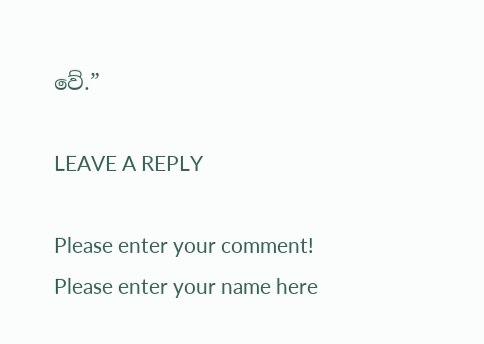වේ.”

LEAVE A REPLY

Please enter your comment!
Please enter your name here